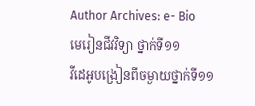Author Archives: e- Bio
មេរៀនជីវវិទ្យា ថ្នាក់ទី១១
វីដេអូបង្រៀនពីចម្ងាយថ្នាក់ទី១១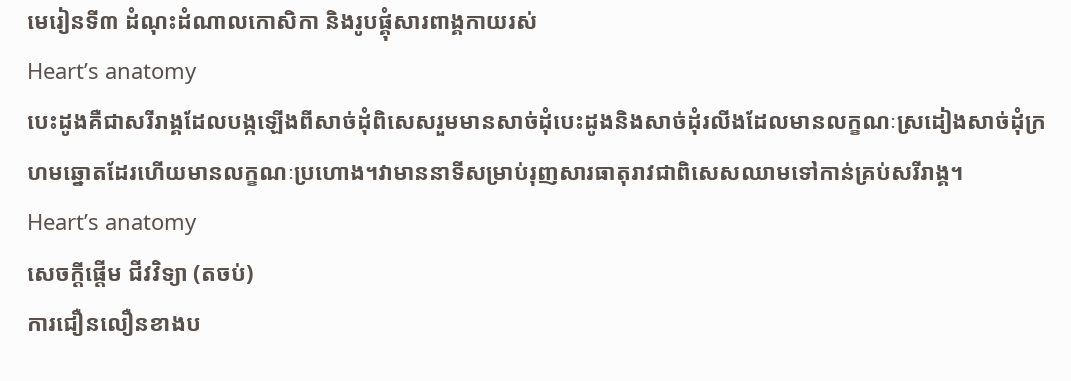មេរៀនទី៣ ដំណុះដំណាលកោសិកា និងរូបផ្គុំសារពាង្គកាយរស់
Heart’s anatomy
បេះដូងគឺជាសរីរាង្គដែលបង្កឡើងពីសាច់ដុំពិសេសរួមមានសាច់ដុំបេះដូងនិងសាច់ដុំរលីងដែលមានលក្ខណៈស្រដៀងសាច់ដុំក្រហមឆ្នោតដែរហើយមានលក្ខណៈប្រហោង។វាមាននាទីសម្រាប់រុញសារធាតុរាវជាពិសេសឈាមទៅកាន់គ្រប់សរីរាង្គ។
Heart’s anatomy
សេចក្តីផ្តើម ជីវវិទ្យា (តចប់)
ការជឿនលឿនខាងប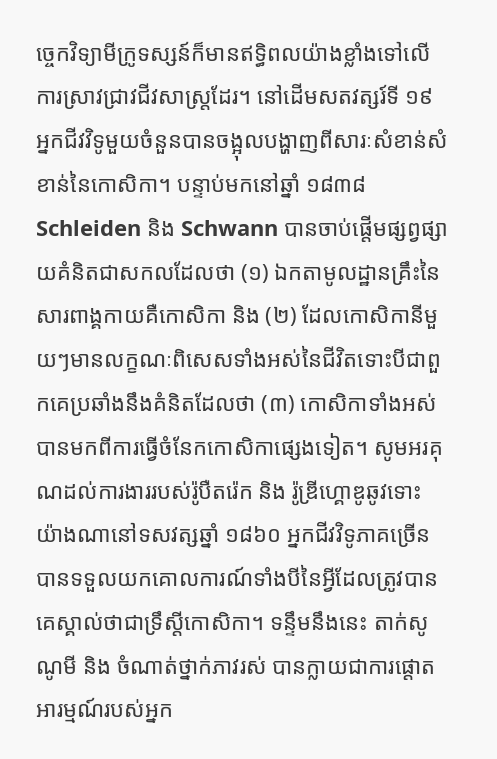ច្ចេកវិទ្យាមីក្រូទស្សន៍ក៏មានឥទ្ធិពលយ៉ាងខ្លាំងទៅលើការស្រាវជ្រាវជីវសាស្ត្រដែរ។ នៅដើមសតវត្សរ៍ទី ១៩ អ្នកជីវវិទូមួយចំនួនបានចង្អុលបង្ហាញពីសារៈសំខាន់សំខាន់នៃកោសិកា។ បន្ទាប់មកនៅឆ្នាំ ១៨៣៨ Schleiden និង Schwann បានចាប់ផ្តើមផ្សព្វផ្សាយគំនិតជាសកលដែលថា (១) ឯកតាមូលដ្ឋានគ្រឹះនៃសារពាង្គកាយគឺកោសិកា និង (២) ដែលកោសិកានីមួយៗមានលក្ខណៈពិសេសទាំងអស់នៃជីវិតទោះបីជាពួកគេប្រឆាំងនឹងគំនិតដែលថា (៣) កោសិកាទាំងអស់បានមកពីការធ្វើចំនែកកោសិកាផ្សេងទៀត។ សូមអរគុណដល់ការងាររបស់រ៉ូបឺតរ៉េក និង រ៉ូឌ្រីហ្គោឌូឆូវទោះយ៉ាងណានៅទសវត្សឆ្នាំ ១៨៦០ អ្នកជីវវិទូភាគច្រើនបានទទួលយកគោលការណ៍ទាំងបីនៃអ្វីដែលត្រូវបានគេស្គាល់ថាជាទ្រឹស្តីកោសិកា។ ទន្ទឹមនឹងនេះ តាក់សូណូមី និង ចំណាត់ថ្នាក់ភាវរស់ បានក្លាយជាការផ្តោតអារម្មណ៍របស់អ្នក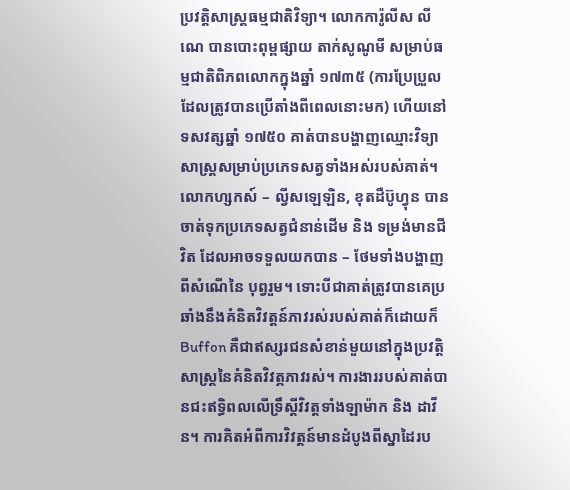ប្រវត្តិសាស្រ្តធម្មជាតិវិទ្យា។ លោកការ៉ូលីស លីណេ បានបោះពុម្ពផ្សាយ តាក់សូណូមី សម្រាប់ធម្មជាតិពិភពលោកក្នុងឆ្នាំ ១៧៣៥ (ការប្រែប្រួលដែលត្រូវបានប្រើតាំងពីពេលនោះមក) ហើយនៅទសវត្សឆ្នាំ ១៧៥០ គាត់បានបង្ហាញឈ្មោះវិទ្យាសាស្ត្រសម្រាប់ប្រភេទសត្វទាំងអស់របស់គាត់។ លោកហ្សកស៍ – ល្វីសឡេឡិន, ខុតដឺប៊ូហ្វុន បានចាត់ទុកប្រភេទសត្វជំនាន់ដើម និង ទម្រង់មានជីវិត ដែលអាចទទួលយកបាន – ថែមទាំងបង្ហាញពីសំណើនៃ បុព្វរួម។ ទោះបីជាគាត់ត្រូវបានគេប្រឆាំងនឹងគំនិតវិវត្តន៍ភាវរស់របស់គាត់ក៏ដោយក៏ Buffon គឺជាឥស្សរជនសំខាន់មួយនៅក្នុងប្រវត្តិសាស្ត្រនៃគំនិតវិវត្ភភាវរស់។ ការងាររបស់គាត់បានជះឥទ្ធិពលលើទ្រឹស្តីវិវត្តទាំងឡាម៉ាក និង ដាវីន។ ការគិតអំពីការវិវត្ដន៍មានដំបូងពីស្នាដៃរប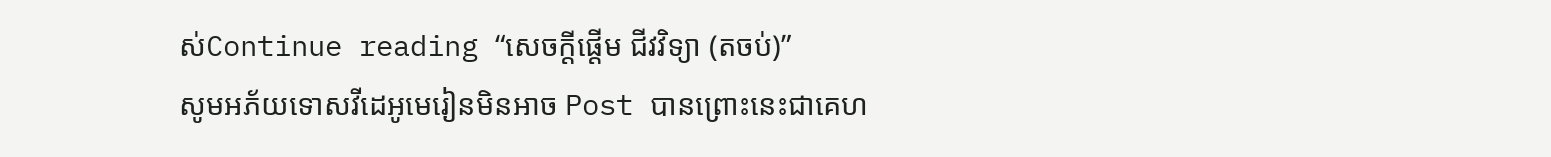ស់Continue reading “សេចក្តីផ្តើម ជីវវិទ្យា (តចប់)”
សូមអភ័យទោសវីដេអូមេរៀនមិនអាច Post បានព្រោះនេះជាគេហ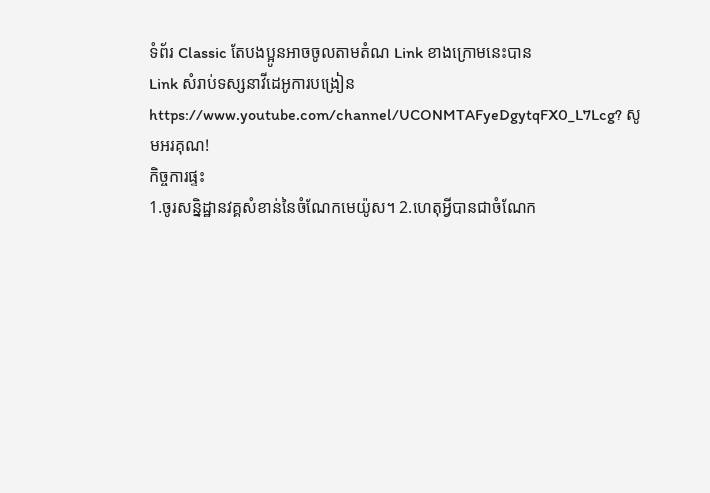ទំព័រ Classic តែបងប្អូនអាចចូលតាមតំណ Link ខាងក្រោមនេះបាន
Link សំរាប់ទស្សនាវីដេអូការបង្រៀន https://www.youtube.com/channel/UCONMTAFyeDgytqFX0_L7Lcg? សូមអរគុណ!
កិច្ចការផ្ទះ
1.ចូរសន្និដ្ឋានវគ្គសំខាន់នៃចំណែកមេយ៉ូស។ 2.ហេតុអ្វីបានជាចំណែក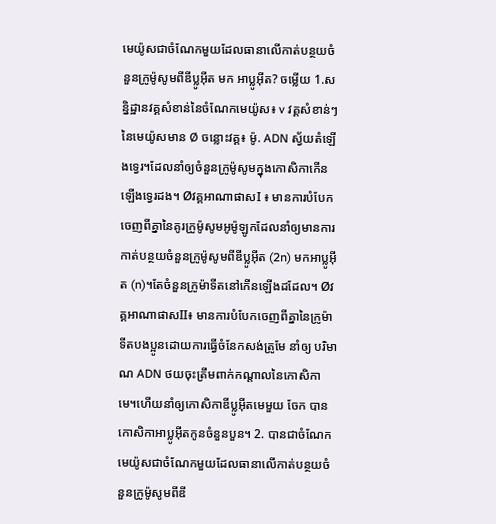មេយ៉ូសជាចំណែកមួយដែលធានាលើកាត់បន្ថយចំនួនក្រូម៉ូសូមពីឌីប្លូអ៊ីត មក អាប្លូអ៊ីត? ចម្លើយ 1.សន្និដ្ឋានវគ្គសំខាន់នៃចំណែកមេយ៉ូស៖ v វគ្គសំខាន់ៗនៃមេយ៉ូសមាន Ø ចន្លោះវគ្គ៖ ម៉ូ. ADN ស្វ័យតំឡើងទ្វេរ។ដែលនាំឲ្យចំនួនក្រូម៉ូសូមក្នុងកោសិកាកើនឡើងទ្វេរដង។ Øវគ្គអាណាផាសI ៖ មានការបំបែកចេញពីគ្នានៃគូរក្រូម៉ូសូមអូម៉ូឡូកដែលនាំឲ្យមានការកាត់បន្ថយចំនួនក្រូម៉ូសូមពីឌីប្លូអ៊ីត (2n) មកអាប្លូអ៊ីត (n)។តែចំនួនក្រូម៉ាទីតនៅកើនឡើងដដែល។ Øវគ្គអាណាផាសII៖ មានការបំបែកចេញពីគ្នានៃក្រូម៉ាទីតបងប្អូនដោយការធ្វើចំនែកសង់ត្រូមែ នាំឲ្យ បរិមាណ ADN ថយចុះត្រឹមពាក់កណ្តាលនៃកោសិកាមេ។ហើយនាំឲ្យកោសិកាឌីប្លូអ៊ីតមេមួយ ចែក បានកោសិកាអាប្លូអ៊ីតកូនចំនួនបួន។ 2. បានជាចំណែកមេយ៉ូសជាចំណែកមួយដែលធានាលើកាត់បន្ថយចំនួនក្រូម៉ូសូមពីឌី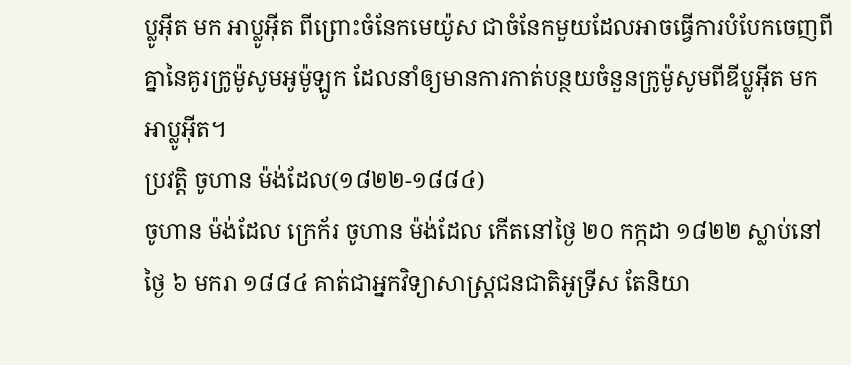ប្លូអ៊ីត មក អាប្លូអ៊ីត ពីព្រោះចំនែកមេយ៉ូស ជាចំនែកមួយដែលអាចធ្វើការបំបែកចេញពីគ្នានៃគូរក្រូម៉ូសូមអូម៉ូឡូក ដែលនាំឲ្យមានការកាត់បន្ថយចំនួនក្រូម៉ូសូមពីឌីប្លូអ៊ីត មក អាប្លូអ៊ីត។
ប្រវត្តិ ចូហាន ម៉ង់ដែល(១៨២២-១៨៨៤)
ចូហាន ម៉ង់ដែល ក្រេក័រ ចូហាន ម៉ង់ដែល កើតនៅថ្ងៃ ២០ កក្កដា ១៨២២ ស្លាប់នៅថ្ងៃ ៦ មករា ១៨៨៤ គាត់ជាអ្នកវិទ្យាសាស្ត្រជនជាតិអូទ្រីស តែនិយា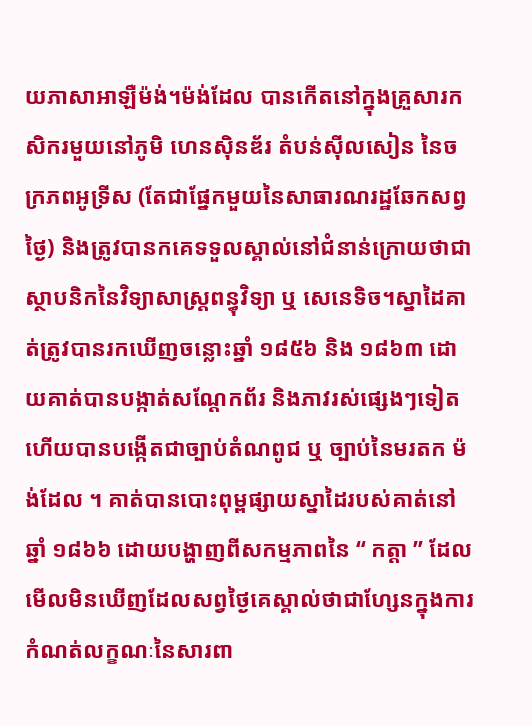យភាសាអាឡឺម៉ង់។ម៉ង់ដែល បានកើតនៅក្នុងគ្រួសារកសិករមួយនៅភូមិ ហេនស៊ិនឌ័រ តំបន់ស៊ីលសៀន នៃចក្រភពអូទ្រីស (តែជាផ្នែកមួយនៃសាធារណរដ្ឋឆែកសព្វថ្ងៃ) និងត្រូវបានកគេទទួលស្គាល់នៅជំនាន់ក្រោយថាជាស្ថាបនិកនៃវិទ្យាសាស្ត្រពន្ធុវិទ្យា ឬ សេនេទិច។ស្នាដៃគាត់ត្រូវបានរកឃើញចន្លោះឆ្នាំ ១៨៥៦ និង ១៨៦៣ ដោយគាត់បានបង្កាត់សណ្តែកព័រ និងភាវរស់ផ្សេងៗទៀត ហើយបានបង្កើតជាច្បាប់តំណពូជ ឬ ច្បាប់នៃមរតក ម៉ង់ដែល ។ គាត់បានបោះពុម្ពផ្សាយស្នាដៃរបស់គាត់នៅឆ្នាំ ១៨៦៦ ដោយបង្ហាញពីសកម្មភាពនៃ “ កត្តា ” ដែលមើលមិនឃើញដែលសព្វថ្ងៃគេស្គាល់ថាជាហ្សែនក្នុងការកំណត់លក្ខណៈនៃសារពា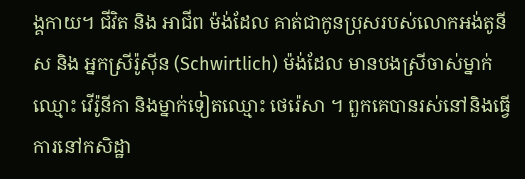ង្គកាយ។ ជីវិត និង អាជីព ម៉ង់ដែល គាត់ជាកូនប្រុសរបស់លោកអង់តូនីស និង អ្នកស្រីរ៉ូស៊ីន (Schwirtlich) ម៉ង់ដែល មានបងស្រីចាស់ម្នាក់ឈ្មោះ វើរ៉ូនីកា និងម្នាក់ទៀតឈ្មោះ ថេរ៉េសា ។ ពួកគេបានរស់នៅនិងធ្វើការនៅកសិដ្ឋា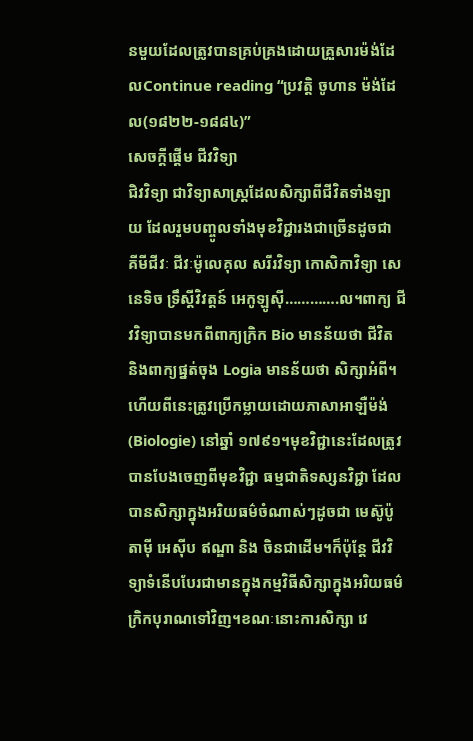នមួយដែលត្រូវបានគ្រប់គ្រងដោយគ្រួសារម៉ង់ដែលContinue reading “ប្រវត្តិ ចូហាន ម៉ង់ដែល(១៨២២-១៨៨៤)”
សេចក្តីផ្តើម ជីវវិទ្យា
ជិវវិទ្យា ជាវិទ្យាសាស្ត្រដែលសិក្សាពីជីវិតទាំងឡាយ ដែលរួមបញ្ចូលទាំងមុខវិជ្ជារងជាច្រើនដូចជា គីមីជីវៈ ជីវៈម៉ូលេគុល សរីរវិទ្យា កោសិកាវិទ្យា សេនេទិច ទ្រឹស្តីវិវត្តន៍ អេកូឡូស៊ី………….ល។ពាក្យ ជីវវិទ្យាបានមកពីពាក្យក្រិក Bio មានន័យថា ជីវិត និងពាក្យផ្នត់ចុង Logia មានន័យថា សិក្សាអំពី។ហើយពីនេះត្រូវប្រើកម្លាយដោយភាសាអាឡឺម៉ង់ (Biologie) នៅឆ្នាំ ១៧៩១។មុខវិជ្ជានេះដែលត្រូវបានបែងចេញពីមុខវិជ្ជា ធម្មជាតិទស្សនវិជ្ជា ដែលបានសិក្សាក្នុងអរិយធម៌ចំណាស់ៗដូចជា មេស៊ូប៉ូតាម៉ី អេស៊ីប ឥណ្ឌា និង ចិនជាដើម។ក៏ប៉ុន្តែ ជីវវិទ្យាទំនើបបែរជាមានក្នុងកម្មវិធីសិក្សាក្នុងអរិយធម៌ក្រិកបុរាណទៅវិញ។ខណៈនោះការសិក្សា វេ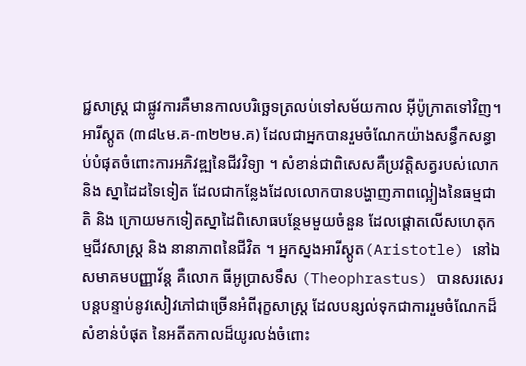ជ្ជសាស្ត្រ ជាផ្លូវការគឺមានកាលបរិច្ឆេទត្រលប់ទៅសម័យកាល អ៊ីប៉ូក្រាតទៅវិញ។ អារីស្តូត (៣៨៤ម.គ-៣២២ម.គ) ដែលជាអ្នកបានរួមចំណែកយ៉ាងសន្ធឹកសន្ធាប់បំផុតចំពោះការអភិវឌ្ឍនៃជីវវិទ្យា ។ សំខាន់ជាពិសេសគឺប្រវត្តិសត្វរបស់លោក និង ស្នាដៃដទៃទៀត ដែលជាកន្លែងដែលលោកបានបង្ហាញភាពល្អៀងនៃធម្មជាតិ និង ក្រោយមកទៀតស្នាដៃពិសោធបន្ថែមមួយចំនួន ដែលផ្ដោតលើសហេតុកម្មជីវសាស្ត្រ និង នានាភាពនៃជីវិត ។ អ្នកស្នងអារីស្តូត(Aristotle) នៅឯសមាគមបញ្ញាវ័ន្ត គឺលោក ធីអូប្រាសទឹស (Theophrastus) បានសរសេរបន្តបន្ទាប់នូវសៀវភៅជាច្រើនអំពីរុក្ខសាស្ត្រ ដែលបន្សល់ទុកជាការរួមចំណែកដ៏សំខាន់បំផុត នៃអតីតកាលដ៏យូរលង់ចំពោះ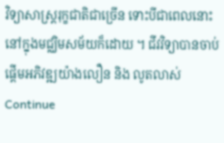វិទ្យាសាស្ត្ររុក្ខជាតិជាច្រើន ទោះបីជាពេលនោះនៅក្នុងមជ្ឈិមសម័យក៏ដោយ ។ ជីវវិទ្យាបានចាប់ផ្ដើមអភិវឌ្ឍយ៉ាងលឿន និង លូតលាស់Continue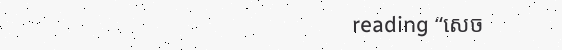reading “សេច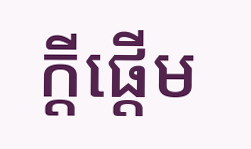ក្តីផ្តើម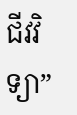ជីវវិទ្យា”